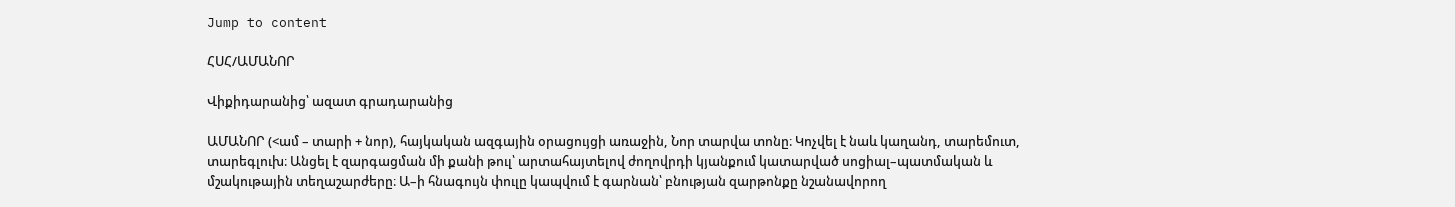Jump to content

ՀՍՀ/ԱՄԱՆՈՐ

Վիքիդարանից՝ ազատ գրադարանից

ԱՄԱՆՈՐ (<ամ – տարի + նոր), հայկական ազգային օրացույցի առաջին, Նոր տարվա տոնը։ Կոչվել է նաև կաղանդ, տարեմուտ, տարեգլուխ։ Անցել է զարգացման մի քանի թուլ՝ արտահայտելով ժողովրդի կյանքում կատարված սոցիալ–պատմական և մշակութային տեղաշարժերը։ Ա–ի հնագույն փուլը կապվում է գարնան՝ բնության զարթոնքը նշանավորող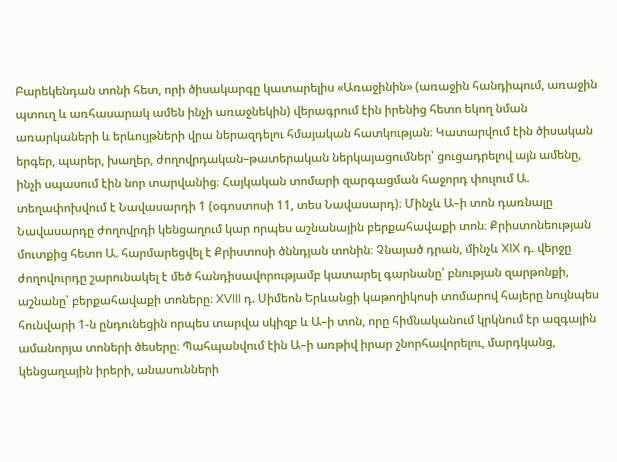Բարեկենդան տոնի հետ, որի ծիսակարգը կատարելիս «Առաջինին» (առաջին հանդիպում, առաջին պտուղ և առհասարակ ամեն ինչի առաջնեկին) վերագրում էին իրենից հետո եկող նման առարկաների և երևույթների վրա ներազդելու հմայական հատկության։ Կատարվում էին ծիսական երգեր, պարեր, խաղեր, ժողովրդական–թատերական ներկայացումներ՝ ցուցադրելով այն ամենը, ինչի սպասում էին նոր տարվանից։ Հայկական տոմարի զարգացման հաջորդ փուլում Ա. տեղափոխվում է Նավասարդի 1 (օգոստոսի 11, տես Նավասարդ)։ Մինչև Ա–ի տոն դառնալը Նավասարդը ժողովրդի կենցաղում կար որպես աշնանային բերքահավաքի տոն։ Քրիստոնեության մուտքից հետո Ա. հարմարեցվել է Քրիստոսի ծննդյան տոնին։ Չնայած դրան, մինչև XIX դ. վերջը ժողովուրդը շարունակել է մեծ հանդիսավորությամբ կատարել գարնանը՝ բնության զարթոնքի, աշնանը՝ բերքահավաքի տոները։ XVIII դ. Սիմեոն Երևանցի կաթողիկոսի տոմարով հայերը նույնպես հունվարի 1-ն ընդունեցին որպես տարվա սկիզբ և Ա–ի տոն, որը հիմնականում կրկնում էր ազգային ամանորյա տոների ծեսերը։ Պահպանվում էին Ա–ի առթիվ իրար շնորհավորելու, մարդկանց, կենցաղային իրերի, անասունների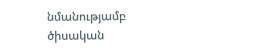նմանությամբ ծիսական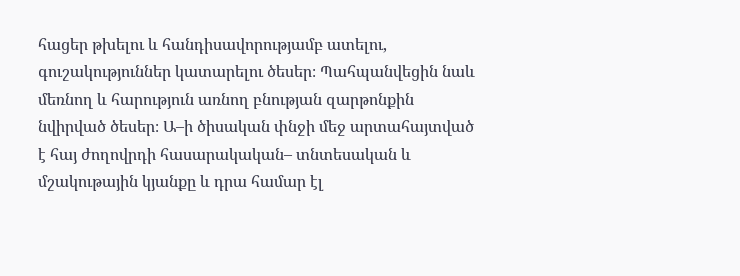հացեր թխելու և հանդիսավորությամբ ատելու, գուշակություններ կատարելու ծեսեր։ Պահպանվեցին նաև մեռնող և հարություն առնող բնության զարթոնքին նվիրված ծեսեր։ Ա–ի ծիսական փնջի մեջ արտահայտված է հայ ժողովրդի հասարակական– տնտեսական և մշակութային կյանքը և դրա համար էլ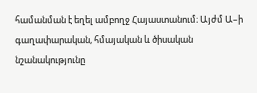համանման է եղել ամբողջ Հայաստանում։ Այժմ Ա–ի գաղափարական, հմայական և ծիսական նշանակությունը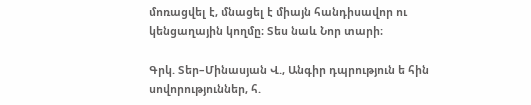մոռացվել է, մնացել է միայն հանդիսավոր ու կենցաղային կողմը։ Տես նաև Նոր տարի։

Գրկ. Տեր–Մինասյան Վ., Անգիր դպրություն ե հին սովորություններ, հ.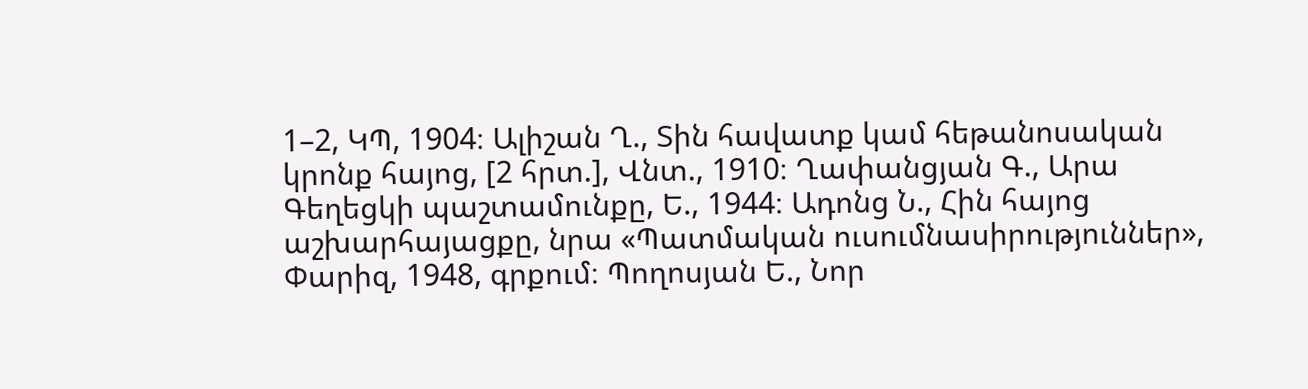1–2, ԿՊ, 1904։ Ալիշան Ղ., Տին հավատք կամ հեթանոսական կրոնք հայոց, [2 հրտ.], Վնտ., 1910։ Ղափանցյան Գ., Արա Գեղեցկի պաշտամունքը, Ե., 1944։ Ադոնց Ն., Հին հայոց աշխարհայացքը, նրա «Պատմական ուսումնասիրություններ», Փարիզ, 1948, գրքում։ Պողոսյան Ե., Նոր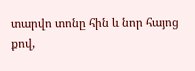տարվո տոնը հին և նոր հայոց քով,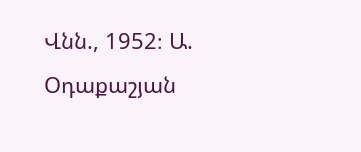Վնն., 1952։ Ա. Օդաքաշյան